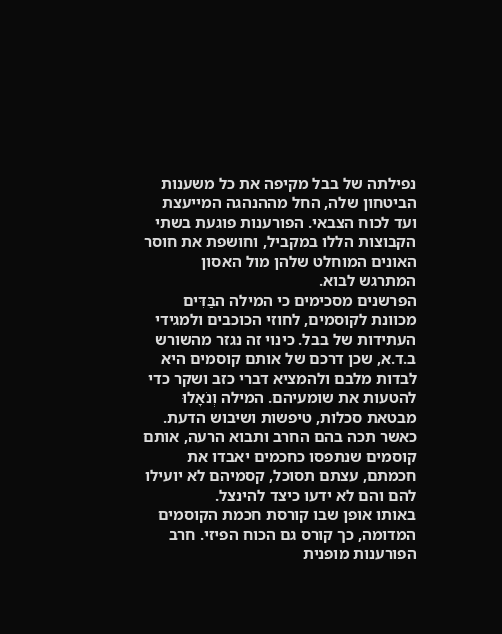נפילתה של בבל מקיפה את כל משענות הביטחון שלה, החל מההנהגה המייעצת ועד לכוח הצבאי. הפורענות פוגעת בשתי הקבוצות הללו במקביל, וחושפת את חוסר האונים המוחלט שלהן מול האסון המתרגש לבוא.
הפרשנים מסכימים כי המילה הבַּדִּים מכוונת לקוסמים, לחוזי הכוכבים ולמגידי העתידות של בבל. כינוי זה נגזר מהשורש ב.ד.א, שכן דרכם של אותם קוסמים היא לבדות מלבם ולהמציא דברי כזב ושקר כדי להטעות את שומעיהם. המילה וְנֹאָלוּ מבטאת סכלות, טיפשות ושיבוש הדעת. כאשר תכה בהם החרב ותבוא הרעה, אותם קוסמים שנתפסו כחכמים יאבדו את חכמתם, עצתם תסוכל, קסמיהם לא יועילו להם והם לא ידעו כיצד להינצל.
באותו אופן שבו קורסת חכמת הקוסמים המדומה, כך קורס גם הכוח הפיזי. חרב הפורענות מופנית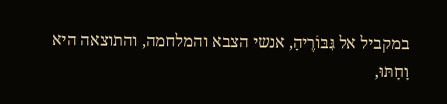במקביל אל גִּבּוֹרֶיהָ, אנשי הצבא והמלחמה, והתוצאה היא וָחָתּוּ,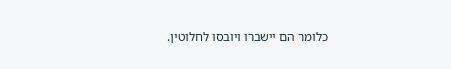כלומר הם יישברו ויובסו לחלוטין.